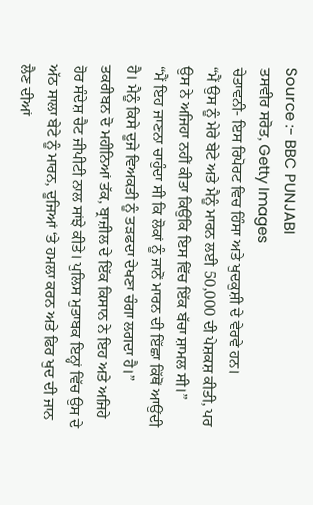Source :- BBC PUNJABI
ਤਸਵੀਰ ਸਰੋਤ, Getty Images
ਚੇਤਾਵਨੀ- ਇਸ ਰਿਪੋਰਟ ਵਿਚ ਹਿੰਸਾ ਅਤੇ ਖੁਦਕੁਸ਼ੀ ਦੇ ਵੇਰਵੇ ਹਨ।
“ਮੈਂ ਉਸ ਨੂੰ ਮੇਰੇ ਬੇਟੇ ਅਤੇ ਮੈਨੂੰ ਮਾਰਨ ਲਈ 50,000 ਦੀ ਪੇਸ਼ਕਸ਼ ਕੀਤੀ, ਪਰ ਉਸ ਨੇ ਅਜਿਹਾ ਨਹੀਂ ਕੀਤਾ ਕਿਉਂਕਿ ਇਸ ਵਿੱਚ ਇੱਕ ਬੱਚਾ ਸ਼ਾਮਲ ਸੀ।”
“ਮੈਂ ਇਹ ਜਾਣਨਾ ਚਾਹੁੰਦਾ ਸੀ ਕਿ ਲੋਕਾਂ ਨੂੰ ਜਾਨੋਂ ਮਾਰਨ ਦੀ ਇੱਛਾ ਕਿੱਥੋਂ ਆਉਂਦੀ ਹੈ। ਮੈਨੂੰ ਕਿਸੇ ਦੂਜੇ ਵਿਅਕਤੀ ਨੂੰ ਤੜਫਦਾ ਦੇਖਣਾ ਚੰਗਾ ਲਗਦਾ ਹੈ।”
ਤਕਰੀਬਨ ਦੋ ਮਹੀਨਿਆਂ ਤੱਕ, ਬ੍ਰਾਜ਼ੀਲ ਦੇ ਇੱਕ ਕਿਸਾਨ ਨੇ ਇਹ ਅਤੇ ਅਜਿਹੇ ਹੋਰ ਸੰਦੇਸ਼ ਚੈਟ ਜੀਪੀਟੀ ਨਾਲ ਸਾਂਝੇ ਕੀਤੇ। ਪੁਲਿਸ ਮੁਤਾਬਕ ਇਨ੍ਹਾਂ ਵਿੱਚ ਉਸ ਦੇ ਅੱਠ ਸਾਲਾ ਬੇਟੇ ਨੂੰ ਮਾਰਨ, ਦੂਜਿਆਂ ‘ਤੇ ਹਮਲਾ ਕਰਨ ਅਤੇ ਫਿਰ ਖੁਦ ਦੀ ਜਾਨ ਲੈਣ ਦੀਆਂ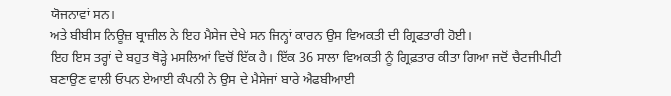ਯੋਜਨਾਵਾਂ ਸਨ।
ਅਤੇ ਬੀਬੀਸ ਨਿਊਜ਼ ਬ੍ਰਾਜ਼ੀਲ ਨੇ ਇਹ ਮੈਸੇਜ ਦੇਖੇ ਸਨ ਜਿਨ੍ਹਾਂ ਕਾਰਨ ਉਸ ਵਿਅਕਤੀ ਦੀ ਗ੍ਰਿਫਤਾਰੀ ਹੋਈ।
ਇਹ ਇਸ ਤਰ੍ਹਾਂ ਦੇ ਬਹੁਤ ਥੋੜ੍ਹੇ ਮਸਲਿਆਂ ਵਿਚੋਂ ਇੱਕ ਹੈ। ਇੱਕ 36 ਸਾਲਾ ਵਿਅਕਤੀ ਨੂੰ ਗ੍ਰਿਫ਼ਤਾਰ ਕੀਤਾ ਗਿਆ ਜਦੋਂ ਚੈਟਜੀਪੀਟੀ ਬਣਾਉਣ ਵਾਲੀ ਓਪਨ ਏਆਈ ਕੰਪਨੀ ਨੇ ਉਸ ਦੇ ਮੈਸੇਜਾਂ ਬਾਰੇ ਐਫਬੀਆਈ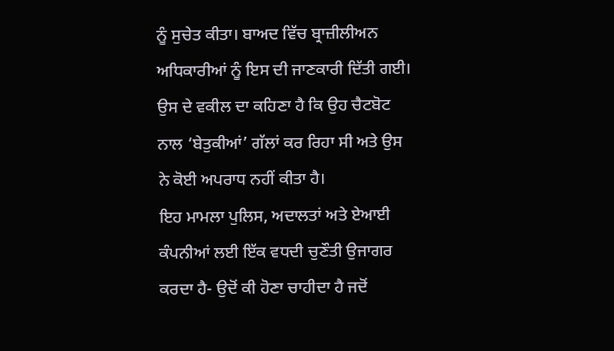ਨੂੰ ਸੁਚੇਤ ਕੀਤਾ। ਬਾਅਦ ਵਿੱਚ ਬ੍ਰਾਜ਼ੀਲੀਅਨ ਅਧਿਕਾਰੀਆਂ ਨੂੰ ਇਸ ਦੀ ਜਾਣਕਾਰੀ ਦਿੱਤੀ ਗਈ।
ਉਸ ਦੇ ਵਕੀਲ ਦਾ ਕਹਿਣਾ ਹੈ ਕਿ ਉਹ ਚੈਟਬੋਟ ਨਾਲ ‘ਬੇਤੁਕੀਆਂ’ ਗੱਲਾਂ ਕਰ ਰਿਹਾ ਸੀ ਅਤੇ ਉਸ ਨੇ ਕੋਈ ਅਪਰਾਧ ਨਹੀਂ ਕੀਤਾ ਹੈ।
ਇਹ ਮਾਮਲਾ ਪੁਲਿਸ, ਅਦਾਲਤਾਂ ਅਤੇ ਏਆਈ ਕੰਪਨੀਆਂ ਲਈ ਇੱਕ ਵਧਦੀ ਚੁਣੌਤੀ ਉਜਾਗਰ ਕਰਦਾ ਹੈ- ਉਦੋਂ ਕੀ ਹੋਣਾ ਚਾਹੀਦਾ ਹੈ ਜਦੋਂ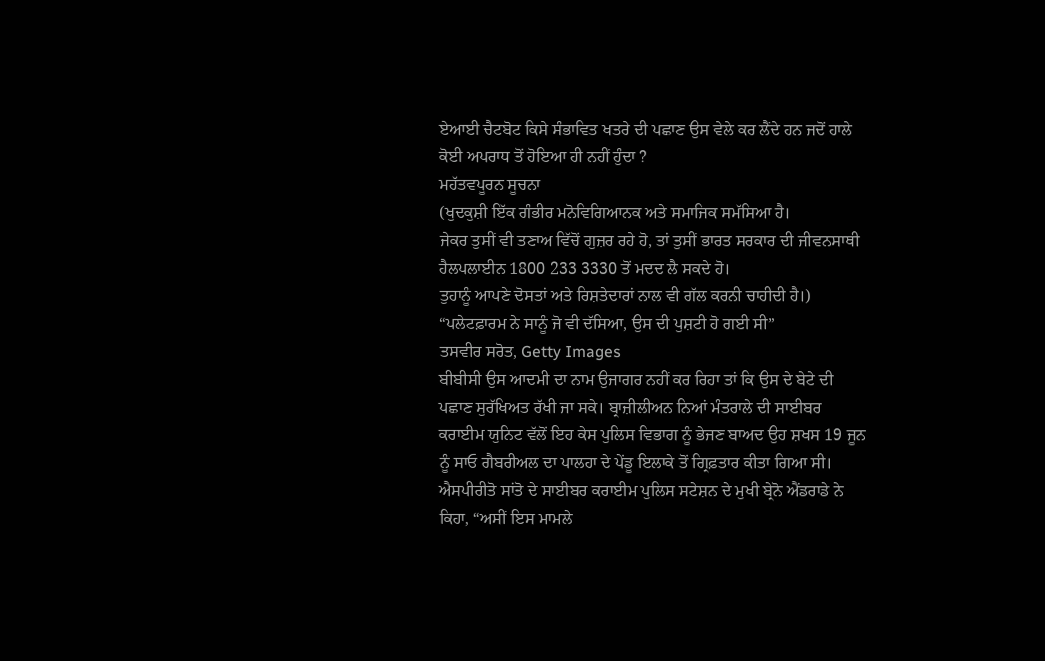ਏਆਈ ਚੈਟਬੋਟ ਕਿਸੇ ਸੰਭਾਵਿਤ ਖਤਰੇ ਦੀ ਪਛਾਣ ਉਸ ਵੇਲੇ ਕਰ ਲੈਂਦੇ ਹਨ ਜਦੋਂ ਹਾਲੇ ਕੋਈ ਅਪਰਾਧ ਤੋਂ ਹੋਇਆ ਹੀ ਨਹੀਂ ਹੁੰਦਾ ?
ਮਹੱਤਵਪੂਰਨ ਸੂਚਨਾ
(ਖੁਦਕੁਸ਼ੀ ਇੱਕ ਗੰਭੀਰ ਮਨੋਵਿਗਿਆਨਕ ਅਤੇ ਸਮਾਜਿਕ ਸਮੱਸਿਆ ਹੈ।
ਜੇਕਰ ਤੁਸੀਂ ਵੀ ਤਣਾਅ ਵਿੱਚੋਂ ਗੁਜ਼ਰ ਰਹੇ ਹੋ, ਤਾਂ ਤੁਸੀਂ ਭਾਰਤ ਸਰਕਾਰ ਦੀ ਜੀਵਨਸਾਥੀ ਹੈਲਪਲਾਈਨ 1800 233 3330 ਤੋਂ ਮਦਦ ਲੈ ਸਕਦੇ ਹੋ।
ਤੁਹਾਨੂੰ ਆਪਣੇ ਦੋਸਤਾਂ ਅਤੇ ਰਿਸ਼ਤੇਦਾਰਾਂ ਨਾਲ ਵੀ ਗੱਲ ਕਰਨੀ ਚਾਹੀਦੀ ਹੈ।)
“ਪਲੇਟਫ਼ਾਰਮ ਨੇ ਸਾਨੂੰ ਜੋ ਵੀ ਦੱਸਿਆ, ਉਸ ਦੀ ਪੁਸ਼ਟੀ ਹੋ ਗਈ ਸੀ”
ਤਸਵੀਰ ਸਰੋਤ, Getty Images
ਬੀਬੀਸੀ ਉਸ ਆਦਮੀ ਦਾ ਨਾਮ ਉਜਾਗਰ ਨਹੀਂ ਕਰ ਰਿਹਾ ਤਾਂ ਕਿ ਉਸ ਦੇ ਬੇਟੇ ਦੀ ਪਛਾਣ ਸੁਰੱਖਿਅਤ ਰੱਖੀ ਜਾ ਸਕੇ। ਬ੍ਰਾਜ਼ੀਲੀਅਨ ਨਿਆਂ ਮੰਤਰਾਲੇ ਦੀ ਸਾਈਬਰ ਕਰਾਈਮ ਯੁਨਿਟ ਵੱਲੋਂ ਇਹ ਕੇਸ ਪੁਲਿਸ ਵਿਭਾਗ ਨੂੰ ਭੇਜਣ ਬਾਅਦ ਉਹ ਸ਼ਖਸ 19 ਜੂਨ ਨੂੰ ਸਾਓ ਗੈਬਰੀਅਲ ਦਾ ਪਾਲਹਾ ਦੇ ਪੇਂਡੂ ਇਲਾਕੇ ਤੋਂ ਗ੍ਰਿਫ਼ਤਾਰ ਕੀਤਾ ਗਿਆ ਸੀ।
ਐਸਪੀਰੀਤੋ ਸਾਂਤੋ ਦੇ ਸਾਈਬਰ ਕਰਾਈਮ ਪੁਲਿਸ ਸਟੇਸ਼ਨ ਦੇ ਮੁਖੀ ਬ੍ਰੇਨੋ ਐਂਡਰਾਡੇ ਨੇ ਕਿਹਾ, “ਅਸੀਂ ਇਸ ਮਾਮਲੇ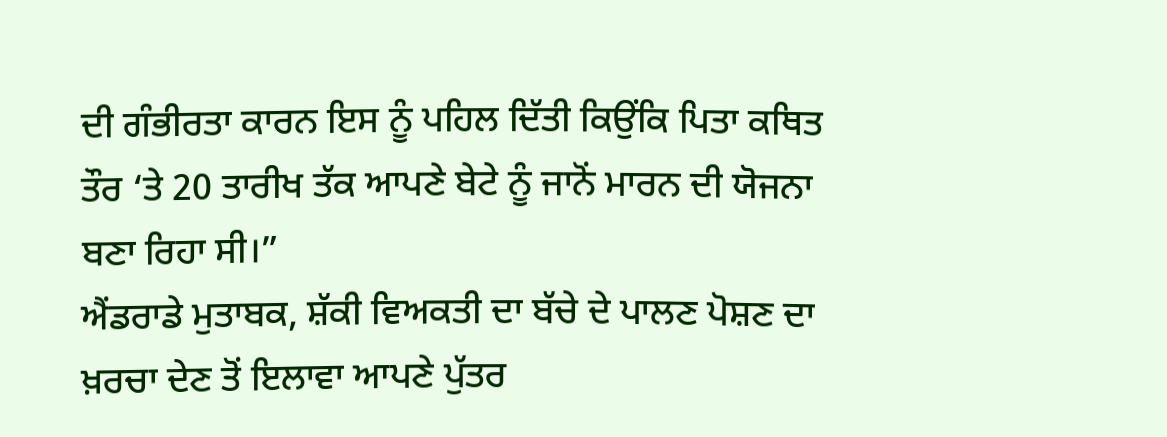ਦੀ ਗੰਭੀਰਤਾ ਕਾਰਨ ਇਸ ਨੂੰ ਪਹਿਲ ਦਿੱਤੀ ਕਿਉਂਕਿ ਪਿਤਾ ਕਥਿਤ ਤੌਰ ‘ਤੇ 20 ਤਾਰੀਖ ਤੱਕ ਆਪਣੇ ਬੇਟੇ ਨੂੰ ਜਾਨੋਂ ਮਾਰਨ ਦੀ ਯੋਜਨਾ ਬਣਾ ਰਿਹਾ ਸੀ।”
ਐਂਡਰਾਡੇ ਮੁਤਾਬਕ, ਸ਼ੱਕੀ ਵਿਅਕਤੀ ਦਾ ਬੱਚੇ ਦੇ ਪਾਲਣ ਪੋਸ਼ਣ ਦਾ ਖ਼ਰਚਾ ਦੇਣ ਤੋਂ ਇਲਾਵਾ ਆਪਣੇ ਪੁੱਤਰ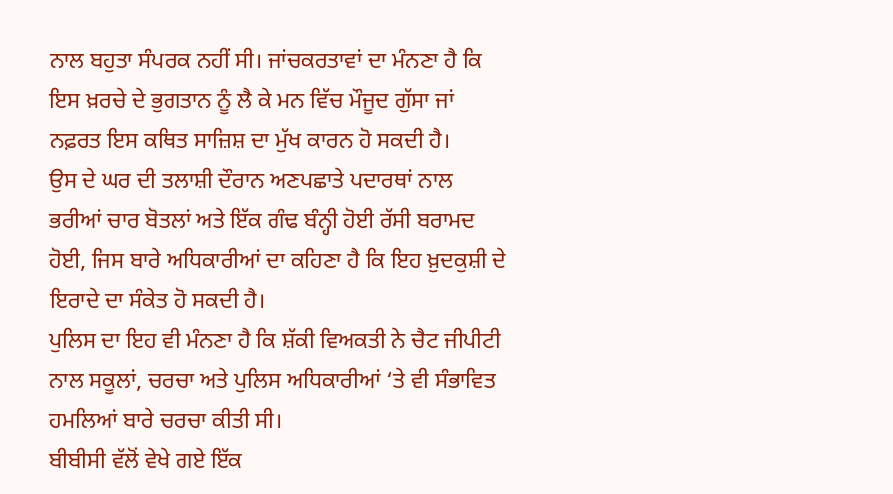ਨਾਲ ਬਹੁਤਾ ਸੰਪਰਕ ਨਹੀਂ ਸੀ। ਜਾਂਚਕਰਤਾਵਾਂ ਦਾ ਮੰਨਣਾ ਹੈ ਕਿ ਇਸ ਖ਼ਰਚੇ ਦੇ ਭੁਗਤਾਨ ਨੂੰ ਲੈ ਕੇ ਮਨ ਵਿੱਚ ਮੌਜੂਦ ਗੁੱਸਾ ਜਾਂ ਨਫ਼ਰਤ ਇਸ ਕਥਿਤ ਸਾਜ਼ਿਸ਼ ਦਾ ਮੁੱਖ ਕਾਰਨ ਹੋ ਸਕਦੀ ਹੈ।
ਉਸ ਦੇ ਘਰ ਦੀ ਤਲਾਸ਼ੀ ਦੌਰਾਨ ਅਣਪਛਾਤੇ ਪਦਾਰਥਾਂ ਨਾਲ ਭਰੀਆਂ ਚਾਰ ਬੋਤਲਾਂ ਅਤੇ ਇੱਕ ਗੰਢ ਬੰਨ੍ਹੀ ਹੋਈ ਰੱਸੀ ਬਰਾਮਦ ਹੋਈ, ਜਿਸ ਬਾਰੇ ਅਧਿਕਾਰੀਆਂ ਦਾ ਕਹਿਣਾ ਹੈ ਕਿ ਇਹ ਖ਼ੁਦਕੁਸ਼ੀ ਦੇ ਇਰਾਦੇ ਦਾ ਸੰਕੇਤ ਹੋ ਸਕਦੀ ਹੈ।
ਪੁਲਿਸ ਦਾ ਇਹ ਵੀ ਮੰਨਣਾ ਹੈ ਕਿ ਸ਼ੱਕੀ ਵਿਅਕਤੀ ਨੇ ਚੈਟ ਜੀਪੀਟੀ ਨਾਲ ਸਕੂਲਾਂ, ਚਰਚਾ ਅਤੇ ਪੁਲਿਸ ਅਧਿਕਾਰੀਆਂ ‘ਤੇ ਵੀ ਸੰਭਾਵਿਤ ਹਮਲਿਆਂ ਬਾਰੇ ਚਰਚਾ ਕੀਤੀ ਸੀ।
ਬੀਬੀਸੀ ਵੱਲੋਂ ਵੇਖੇ ਗਏ ਇੱਕ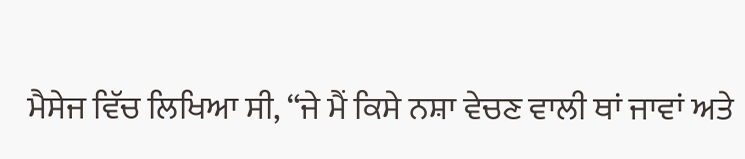ਮੈਸੇਜ ਵਿੱਚ ਲਿਖਿਆ ਸੀ, “ਜੇ ਮੈਂ ਕਿਸੇ ਨਸ਼ਾ ਵੇਚਣ ਵਾਲੀ ਥਾਂ ਜਾਵਾਂ ਅਤੇ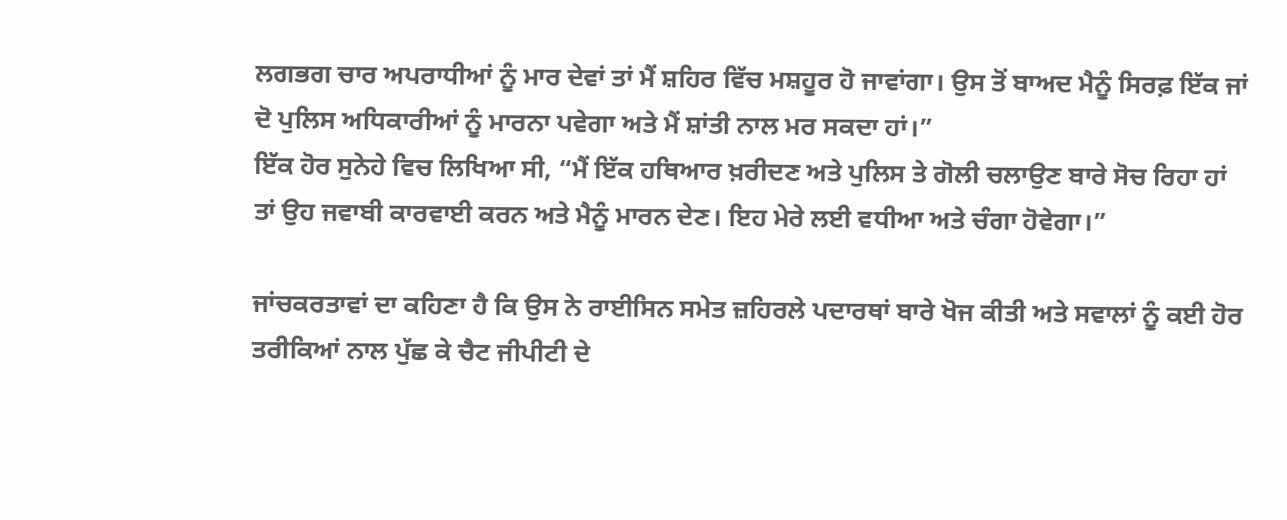ਲਗਭਗ ਚਾਰ ਅਪਰਾਧੀਆਂ ਨੂੰ ਮਾਰ ਦੇਵਾਂ ਤਾਂ ਮੈਂ ਸ਼ਹਿਰ ਵਿੱਚ ਮਸ਼ਹੂਰ ਹੋ ਜਾਵਾਂਗਾ। ਉਸ ਤੋਂ ਬਾਅਦ ਮੈਨੂੰ ਸਿਰਫ਼ ਇੱਕ ਜਾਂ ਦੋ ਪੁਲਿਸ ਅਧਿਕਾਰੀਆਂ ਨੂੰ ਮਾਰਨਾ ਪਵੇਗਾ ਅਤੇ ਮੈਂ ਸ਼ਾਂਤੀ ਨਾਲ ਮਰ ਸਕਦਾ ਹਾਂ।”
ਇੱਕ ਹੋਰ ਸੁਨੇਹੇ ਵਿਚ ਲਿਖਿਆ ਸੀ, “ਮੈਂ ਇੱਕ ਹਥਿਆਰ ਖ਼ਰੀਦਣ ਅਤੇ ਪੁਲਿਸ ਤੇ ਗੋਲੀ ਚਲਾਉਣ ਬਾਰੇ ਸੋਚ ਰਿਹਾ ਹਾਂ ਤਾਂ ਉਹ ਜਵਾਬੀ ਕਾਰਵਾਈ ਕਰਨ ਅਤੇ ਮੈਨੂੰ ਮਾਰਨ ਦੇਣ। ਇਹ ਮੇਰੇ ਲਈ ਵਧੀਆ ਅਤੇ ਚੰਗਾ ਹੋਵੇਗਾ।”

ਜਾਂਚਕਰਤਾਵਾਂ ਦਾ ਕਹਿਣਾ ਹੈ ਕਿ ਉਸ ਨੇ ਰਾਈਸਿਨ ਸਮੇਤ ਜ਼ਹਿਰਲੇ ਪਦਾਰਥਾਂ ਬਾਰੇ ਖੋਜ ਕੀਤੀ ਅਤੇ ਸਵਾਲਾਂ ਨੂੰ ਕਈ ਹੋਰ ਤਰੀਕਿਆਂ ਨਾਲ ਪੁੱਛ ਕੇ ਚੈਟ ਜੀਪੀਟੀ ਦੇ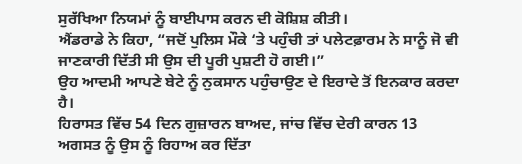ਸੁਰੱਖਿਆ ਨਿਯਮਾਂ ਨੂੰ ਬਾਈਪਾਸ ਕਰਨ ਦੀ ਕੋਸ਼ਿਸ਼ ਕੀਤੀ।
ਐਂਡਰਾਡੇ ਨੇ ਕਿਹਾ, “ਜਦੋਂ ਪੁਲਿਸ ਮੌਕੇ ‘ਤੇ ਪਹੁੰਚੀ ਤਾਂ ਪਲੇਟਫ਼ਾਰਮ ਨੇ ਸਾਨੂੰ ਜੋ ਵੀ ਜਾਣਕਾਰੀ ਦਿੱਤੀ ਸੀ ਉਸ ਦੀ ਪੂਰੀ ਪੁਸ਼ਟੀ ਹੋ ਗਈ।”
ਉਹ ਆਦਮੀ ਆਪਣੇ ਬੇਟੇ ਨੂੰ ਨੁਕਸਾਨ ਪਹੁੰਚਾਉਣ ਦੇ ਇਰਾਦੇ ਤੋਂ ਇਨਕਾਰ ਕਰਦਾ ਹੈ।
ਹਿਰਾਸਤ ਵਿੱਚ 54 ਦਿਨ ਗੁਜ਼ਾਰਨ ਬਾਅਦ, ਜਾਂਚ ਵਿੱਚ ਦੇਰੀ ਕਾਰਨ 13 ਅਗਸਤ ਨੂੰ ਉਸ ਨੂੰ ਰਿਹਾਅ ਕਰ ਦਿੱਤਾ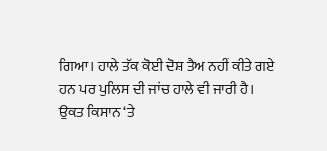ਗਿਆ। ਹਾਲੇ ਤੱਕ ਕੋਈ ਦੋਸ਼ ਤੈਅ ਨਹੀਂ ਕੀਤੇ ਗਏ ਹਨ ਪਰ ਪੁਲਿਸ ਦੀ ਜਾਂਚ ਹਾਲੇ ਵੀ ਜਾਰੀ ਹੈ।
ਉਕਤ ਕਿਸਾਨ ‘ਤੇ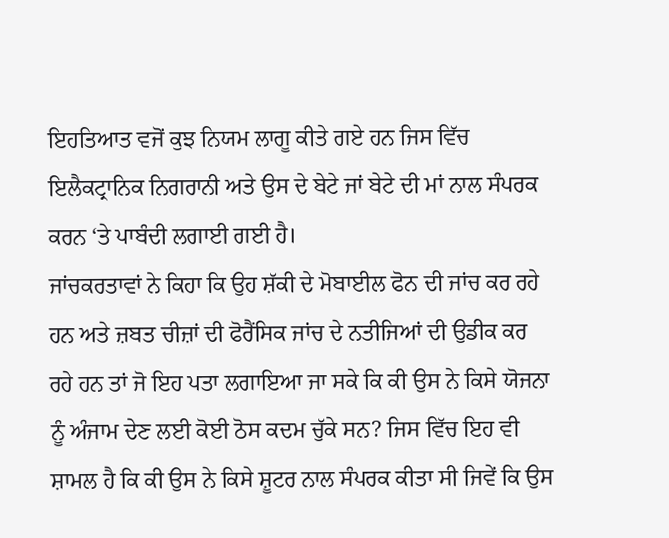ਇਹਤਿਆਤ ਵਜੋਂ ਕੁਝ ਨਿਯਮ ਲਾਗੂ ਕੀਤੇ ਗਏ ਹਨ ਜਿਸ ਵਿੱਚ ਇਲੈਕਟ੍ਰਾਨਿਕ ਨਿਗਰਾਨੀ ਅਤੇ ਉਸ ਦੇ ਬੇਟੇ ਜਾਂ ਬੇਟੇ ਦੀ ਮਾਂ ਨਾਲ ਸੰਪਰਕ ਕਰਨ ‘ਤੇ ਪਾਬੰਦੀ ਲਗਾਈ ਗਈ ਹੈ।
ਜਾਂਚਕਰਤਾਵਾਂ ਨੇ ਕਿਹਾ ਕਿ ਉਹ ਸ਼ੱਕੀ ਦੇ ਮੋਬਾਈਲ ਫੋਨ ਦੀ ਜਾਂਚ ਕਰ ਰਹੇ ਹਨ ਅਤੇ ਜ਼ਬਤ ਚੀਜ਼ਾਂ ਦੀ ਫੋਰੈਂਸਿਕ ਜਾਂਚ ਦੇ ਨਤੀਜਿਆਂ ਦੀ ਉਡੀਕ ਕਰ ਰਹੇ ਹਨ ਤਾਂ ਜੋ ਇਹ ਪਤਾ ਲਗਾਇਆ ਜਾ ਸਕੇ ਕਿ ਕੀ ਉਸ ਨੇ ਕਿਸੇ ਯੋਜਨਾ ਨੂੰ ਅੰਜਾਮ ਦੇਣ ਲਈ ਕੋਈ ਠੋਸ ਕਦਮ ਚੁੱਕੇ ਸਨ? ਜਿਸ ਵਿੱਚ ਇਹ ਵੀ ਸ਼ਾਮਲ ਹੈ ਕਿ ਕੀ ਉਸ ਨੇ ਕਿਸੇ ਸ਼ੂਟਰ ਨਾਲ ਸੰਪਰਕ ਕੀਤਾ ਸੀ ਜਿਵੇਂ ਕਿ ਉਸ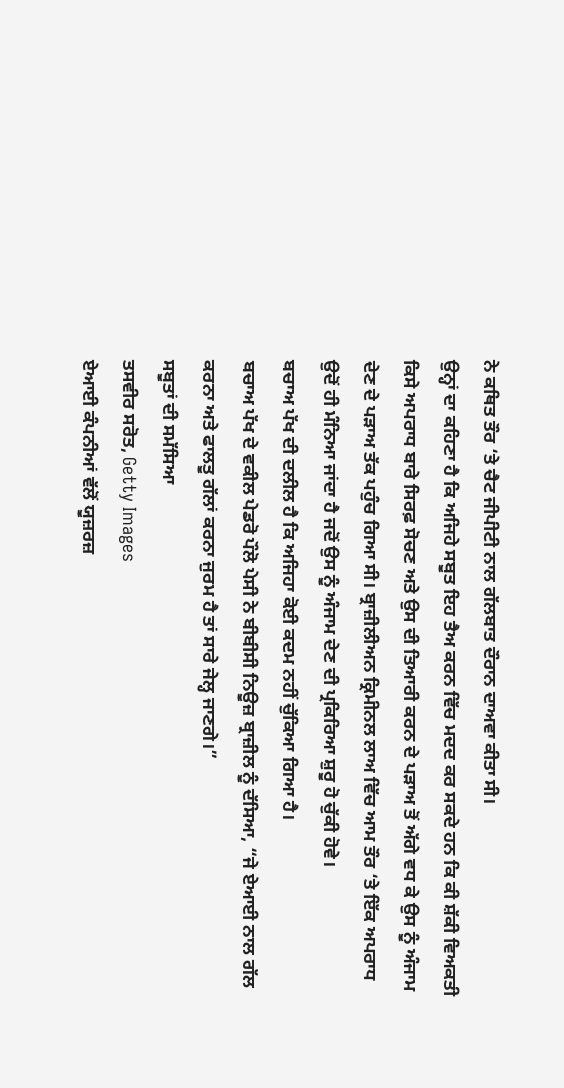ਨੇ ਕਥਿਤ ਤੌਰ ‘ਤੇ ਚੈਟ ਜੀਪੀਟੀ ਨਾਲ ਗੱਲਬਾਤ ਦੌਰਾਨ ਦਾਅਵਾ ਕੀਤਾ ਸੀ।
ਉਨ੍ਹਾਂ ਦਾ ਕਹਿਣਾ ਹੈ ਕਿ ਅਜਿਹੇ ਸਬੂਤ ਇਹ ਤੈਅ ਕਰਨ ਵਿੱਚ ਮਦਦ ਕਰ ਸਕਦੇ ਹਨ ਕਿ ਕੀ ਸ਼ੱਕੀ ਵਿਅਕਤੀ ਕਿਸੇ ਅਪਰਾਧ ਬਾਰੇ ਸਿਰਫ਼ ਸੋਚਣ ਅਤੇ ਉਸ ਦੀ ਤਿਆਰੀ ਕਰਨ ਦੇ ਪੜਾਅ ਤੋਂ ਅੱਗੇ ਵਧ ਕੇ ਉਸ ਨੂੰ ਅੰਜਾਮ ਦੇਣ ਦੇ ਪੜਾਅ ਤੱਕ ਪਹੁੰਚ ਗਿਆ ਸੀ। ਬ੍ਰਾਜ਼ੀਲੀਅਨ ਕ੍ਰਿਮੀਨਲ ਲਾਅ ਵਿੱਚ ਆਮ ਤੌਰ ‘ਤੇ ਇੱਕ ਅਪਰਾਧ ਉਦੋਂ ਹੀ ਮੰਨਿਆ ਜਾਂਦਾ ਹੈ ਜਦੋਂ ਉਸ ਨੂੰ ਅੰਜਾਮ ਦੇਣ ਦੀ ਪ੍ਰਕਿਰਿਆ ਸ਼ੁਰੂ ਹੋ ਚੁੱਕੀ ਹੋਵੇ।
ਬਚਾਅ ਪੱਖ ਦੀ ਦਲੀਲ ਹੈ ਕਿ ਅਜਿਹਾ ਕੋਈ ਕਦਮ ਨਹੀਂ ਚੁੱਕਿਆ ਗਿਆ ਹੈ।
ਬਚਾਅ ਪੱਖ ਦੇ ਵਕੀਲ ਪੇਡਰੋ ਪੌਲੋ ਪੇਸੀ ਨੇ ਬੀਬੀਸੀ ਨਿਊਜ਼ ਬ੍ਰਾਜ਼ੀਲ ਨੂੰ ਦੱਸਿਆ, “ਜੇ ਏਆਈ ਨਾਲ ਗੱਲ ਕਰਨਾ ਅਤੇ ਫਾਲਤੂ ਗੱਲਾਂ ਕਰਨਾ ਜੁਰਮ ਹੈ ਤਾਂ ਸਾਰੇ ਜੇਲ੍ਹ ਜਾਣਗੇ।”
ਸਬੂਤਾਂ ਦੀ ਸਮੱਸਿਆ
ਤਸਵੀਰ ਸਰੋਤ, Getty Images
ਏਆਈ ਕੰਪਨੀਆਂ ਵੱਲੋਂ ਯੂਜ਼ਰਜ਼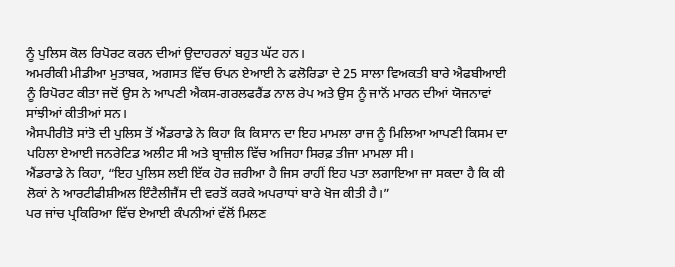ਨੂੰ ਪੁਲਿਸ ਕੋਲ ਰਿਪੋਰਟ ਕਰਨ ਦੀਆਂ ਉਦਾਹਰਨਾਂ ਬਹੁਤ ਘੱਟ ਹਨ।
ਅਮਰੀਕੀ ਮੀਡੀਆ ਮੁਤਾਬਕ, ਅਗਸਤ ਵਿੱਚ ਓਪਨ ਏਆਈ ਨੇ ਫਲੋਰਿਡਾ ਦੇ 25 ਸਾਲਾ ਵਿਅਕਤੀ ਬਾਰੇ ਐਫਬੀਆਈ ਨੂੰ ਰਿਪੋਰਟ ਕੀਤਾ ਜਦੋਂ ਉਸ ਨੇ ਆਪਣੀ ਐਕਸ-ਗਰਲਫਰੈਂਡ ਨਾਲ ਰੇਪ ਅਤੇ ਉਸ ਨੂੰ ਜਾਨੋਂ ਮਾਰਨ ਦੀਆਂ ਯੋਜਨਾਵਾਂ ਸਾਂਝੀਆਂ ਕੀਤੀਆਂ ਸਨ।
ਐਸਪੀਰੀਤੋ ਸਾਂਤੋ ਦੀ ਪੁਲਿਸ ਤੋਂ ਐਂਡਰਾਡੇ ਨੇ ਕਿਹਾ ਕਿ ਕਿਸਾਨ ਦਾ ਇਹ ਮਾਮਲਾ ਰਾਜ ਨੂੰ ਮਿਲਿਆ ਆਪਣੀ ਕਿਸਮ ਦਾ ਪਹਿਲਾ ਏਆਈ ਜਨਰੇਟਿਡ ਅਲੀਟ ਸੀ ਅਤੇ ਬ੍ਰਾਜ਼ੀਲ ਵਿੱਚ ਅਜਿਹਾ ਸਿਰਫ਼ ਤੀਜਾ ਮਾਮਲਾ ਸੀ।
ਐਂਡਰਾਡੇ ਨੇ ਕਿਹਾ, “ਇਹ ਪੁਲਿਸ ਲਈ ਇੱਕ ਹੋਰ ਜ਼ਰੀਆ ਹੈ ਜਿਸ ਰਾਹੀਂ ਇਹ ਪਤਾ ਲਗਾਇਆ ਜਾ ਸਕਦਾ ਹੈ ਕਿ ਕੀ ਲੋਕਾਂ ਨੇ ਆਰਟੀਫੀਸ਼ੀਅਲ ਇੰਟੈਲੀਜੈਂਸ ਦੀ ਵਰਤੋਂ ਕਰਕੇ ਅਪਰਾਧਾਂ ਬਾਰੇ ਖੋਜ ਕੀਤੀ ਹੈ।”
ਪਰ ਜਾਂਚ ਪ੍ਰਕਿਰਿਆ ਵਿੱਚ ਏਆਈ ਕੰਪਨੀਆਂ ਵੱਲੋਂ ਮਿਲਣ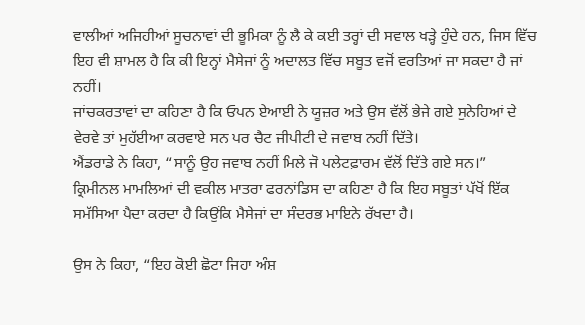ਵਾਲੀਆਂ ਅਜਿਹੀਆਂ ਸੂਚਨਾਵਾਂ ਦੀ ਭੂਮਿਕਾ ਨੂੰ ਲੈ ਕੇ ਕਈ ਤਰ੍ਹਾਂ ਦੀ ਸਵਾਲ ਖੜ੍ਹੇ ਹੁੰਦੇ ਹਨ, ਜਿਸ ਵਿੱਚ ਇਹ ਵੀ ਸ਼ਾਮਲ ਹੈ ਕਿ ਕੀ ਇਨ੍ਹਾਂ ਮੈਸੇਜਾਂ ਨੂੰ ਅਦਾਲਤ ਵਿੱਚ ਸਬੂਤ ਵਜੋਂ ਵਰਤਿਆਂ ਜਾ ਸਕਦਾ ਹੈ ਜਾਂ ਨਹੀਂ।
ਜਾਂਚਕਰਤਾਵਾਂ ਦਾ ਕਹਿਣਾ ਹੈ ਕਿ ਓਪਨ ਏਆਈ ਨੇ ਯੂਜ਼ਰ ਅਤੇ ਉਸ ਵੱਲੋਂ ਭੇਜੇ ਗਏ ਸੁਨੇਹਿਆਂ ਦੇ ਵੇਰਵੇ ਤਾਂ ਮੁਹੱਈਆ ਕਰਵਾਏ ਸਨ ਪਰ ਚੈਟ ਜੀਪੀਟੀ ਦੇ ਜਵਾਬ ਨਹੀਂ ਦਿੱਤੇ।
ਐਂਡਰਾਡੇ ਨੇ ਕਿਹਾ, “ਸਾਨੂੰ ਉਹ ਜਵਾਬ ਨਹੀਂ ਮਿਲੇ ਜੋ ਪਲੇਟਫ਼ਾਰਮ ਵੱਲੋਂ ਦਿੱਤੇ ਗਏ ਸਨ।”
ਕ੍ਰਿਮੀਨਲ ਮਾਮਲਿਆਂ ਦੀ ਵਕੀਲ ਮਾਤਰਾ ਫਰਨਾਂਡਿਸ ਦਾ ਕਹਿਣਾ ਹੈ ਕਿ ਇਹ ਸਬੂਤਾਂ ਪੱਖੋਂ ਇੱਕ ਸਮੱਸਿਆ ਪੈਦਾ ਕਰਦਾ ਹੈ ਕਿਉਂਕਿ ਮੈਸੇਜਾਂ ਦਾ ਸੰਦਰਭ ਮਾਇਨੇ ਰੱਖਦਾ ਹੈ।

ਉਸ ਨੇ ਕਿਹਾ, “ਇਹ ਕੋਈ ਛੋਟਾ ਜਿਹਾ ਅੰਸ਼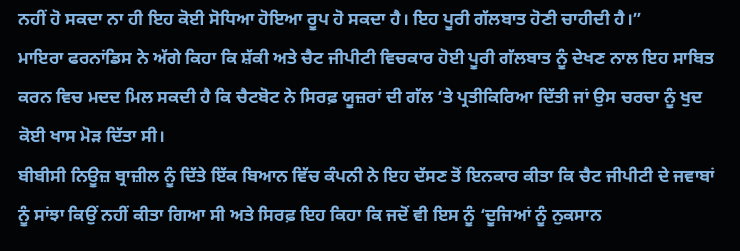ਨਹੀਂ ਹੋ ਸਕਦਾ ਨਾ ਹੀ ਇਹ ਕੋਈ ਸੋਧਿਆ ਹੋਇਆ ਰੂਪ ਹੋ ਸਕਦਾ ਹੈ। ਇਹ ਪੂਰੀ ਗੱਲਬਾਤ ਹੋਣੀ ਚਾਹੀਦੀ ਹੈ।”
ਮਾਇਰਾ ਫਰਨਾਂਡਿਸ ਨੇ ਅੱਗੇ ਕਿਹਾ ਕਿ ਸ਼ੱਕੀ ਅਤੇ ਚੈਟ ਜੀਪੀਟੀ ਵਿਚਕਾਰ ਹੋਈ ਪੂਰੀ ਗੱਲਬਾਤ ਨੂੰ ਦੇਖਣ ਨਾਲ ਇਹ ਸਾਬਿਤ ਕਰਨ ਵਿਚ ਮਦਦ ਮਿਲ ਸਕਦੀ ਹੈ ਕਿ ਚੈਟਬੋਟ ਨੇ ਸਿਰਫ਼ ਯੂਜ਼ਰਾਂ ਦੀ ਗੱਲ ‘ਤੇ ਪ੍ਰਤੀਕਿਰਿਆ ਦਿੱਤੀ ਜਾਂ ਉਸ ਚਰਚਾ ਨੂੰ ਖੁਦ ਕੋਈ ਖਾਸ ਮੋੜ ਦਿੱਤਾ ਸੀ।
ਬੀਬੀਸੀ ਨਿਊਜ਼ ਬ੍ਰਾਜ਼ੀਲ ਨੂੰ ਦਿੱਤੇ ਇੱਕ ਬਿਆਨ ਵਿੱਚ ਕੰਪਨੀ ਨੇ ਇਹ ਦੱਸਣ ਤੋਂ ਇਨਕਾਰ ਕੀਤਾ ਕਿ ਚੈਟ ਜੀਪੀਟੀ ਦੇ ਜਵਾਬਾਂ ਨੂੰ ਸਾਂਝਾ ਕਿਉਂ ਨਹੀਂ ਕੀਤਾ ਗਿਆ ਸੀ ਅਤੇ ਸਿਰਫ਼ ਇਹ ਕਿਹਾ ਕਿ ਜਦੋਂ ਵੀ ਇਸ ਨੂੰ ‘ਦੂਜਿਆਂ ਨੂੰ ਨੁਕਸਾਨ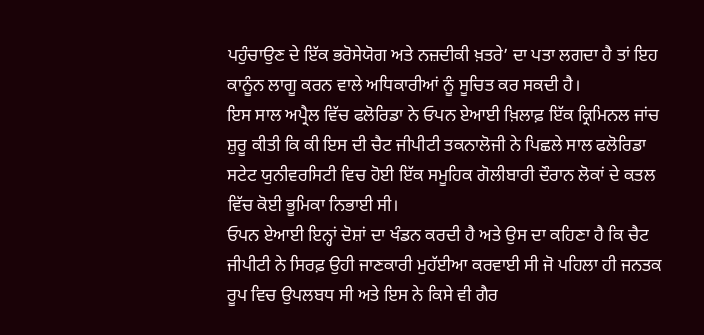ਪਹੁੰਚਾਉਣ ਦੇ ਇੱਕ ਭਰੋਸੇਯੋਗ ਅਤੇ ਨਜ਼ਦੀਕੀ ਖ਼ਤਰੇ’ ਦਾ ਪਤਾ ਲਗਦਾ ਹੈ ਤਾਂ ਇਹ ਕਾਨੂੰਨ ਲਾਗੂ ਕਰਨ ਵਾਲੇ ਅਧਿਕਾਰੀਆਂ ਨੂੰ ਸੂਚਿਤ ਕਰ ਸਕਦੀ ਹੈ।
ਇਸ ਸਾਲ ਅਪ੍ਰੈਲ ਵਿੱਚ ਫਲੋਰਿਡਾ ਨੇ ਓਪਨ ਏਆਈ ਖ਼ਿਲਾਫ਼ ਇੱਕ ਕ੍ਰਿਮਿਨਲ ਜਾਂਚ ਸ਼ੁਰੂ ਕੀਤੀ ਕਿ ਕੀ ਇਸ ਦੀ ਚੈਟ ਜੀਪੀਟੀ ਤਕਨਾਲੋਜੀ ਨੇ ਪਿਛਲੇ ਸਾਲ ਫਲੋਰਿਡਾ ਸਟੇਟ ਯੁਨੀਵਰਸਿਟੀ ਵਿਚ ਹੋਈ ਇੱਕ ਸਮੂਹਿਕ ਗੋਲੀਬਾਰੀ ਦੌਰਾਨ ਲੋਕਾਂ ਦੇ ਕਤਲ ਵਿੱਚ ਕੋਈ ਭੂਮਿਕਾ ਨਿਭਾਈ ਸੀ।
ਓਪਨ ਏਆਈ ਇਨ੍ਹਾਂ ਦੋਸ਼ਾਂ ਦਾ ਖੰਡਨ ਕਰਦੀ ਹੈ ਅਤੇ ਉਸ ਦਾ ਕਹਿਣਾ ਹੈ ਕਿ ਚੈਟ ਜੀਪੀਟੀ ਨੇ ਸਿਰਫ਼ ਉਹੀ ਜਾਣਕਾਰੀ ਮੁਹੱਈਆ ਕਰਵਾਈ ਸੀ ਜੋ ਪਹਿਲਾ ਹੀ ਜਨਤਕ ਰੂਪ ਵਿਚ ਉਪਲਬਧ ਸੀ ਅਤੇ ਇਸ ਨੇ ਕਿਸੇ ਵੀ ਗੈਰ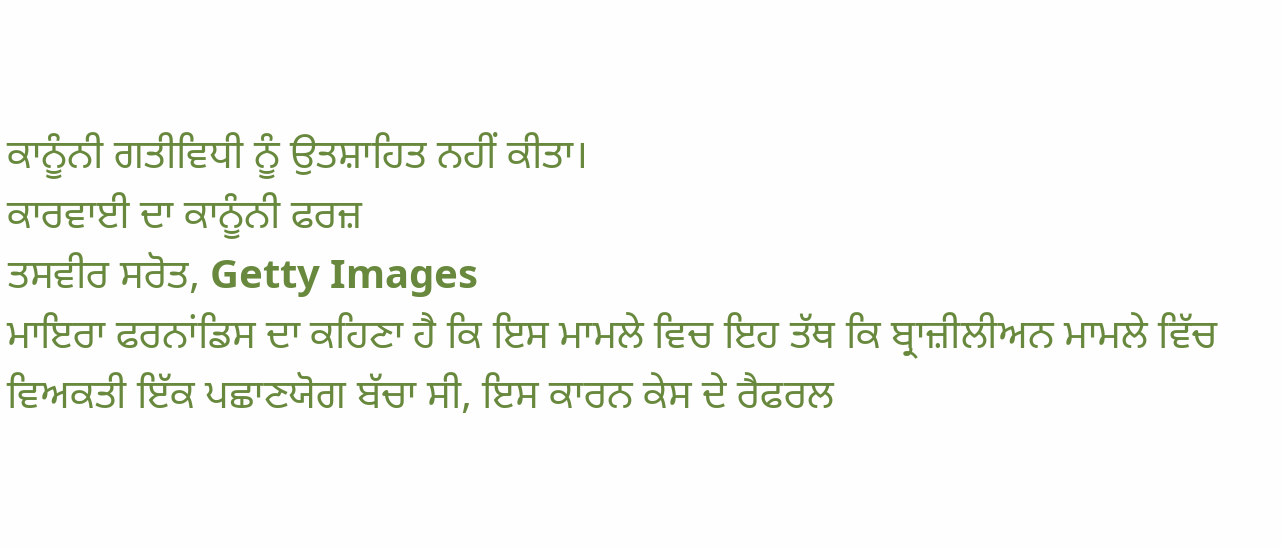ਕਾਨੂੰਨੀ ਗਤੀਵਿਧੀ ਨੂੰ ਉਤਸ਼ਾਹਿਤ ਨਹੀਂ ਕੀਤਾ।
ਕਾਰਵਾਈ ਦਾ ਕਾਨੂੰਨੀ ਫਰਜ਼
ਤਸਵੀਰ ਸਰੋਤ, Getty Images
ਮਾਇਰਾ ਫਰਨਾਂਡਿਸ ਦਾ ਕਹਿਣਾ ਹੈ ਕਿ ਇਸ ਮਾਮਲੇ ਵਿਚ ਇਹ ਤੱਥ ਕਿ ਬ੍ਰਾਜ਼ੀਲੀਅਨ ਮਾਮਲੇ ਵਿੱਚ ਵਿਅਕਤੀ ਇੱਕ ਪਛਾਣਯੋਗ ਬੱਚਾ ਸੀ, ਇਸ ਕਾਰਨ ਕੇਸ ਦੇ ਰੈਫਰਲ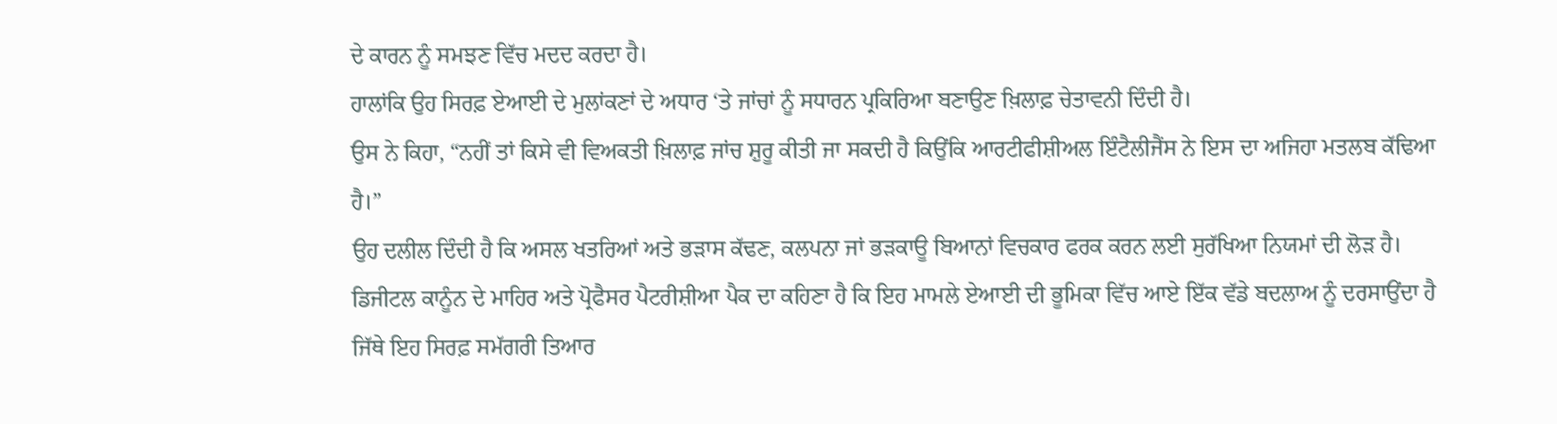ਦੇ ਕਾਰਨ ਨੂੰ ਸਮਝਣ ਵਿੱਚ ਮਦਦ ਕਰਦਾ ਹੈ।
ਹਾਲਾਂਕਿ ਉਹ ਸਿਰਫ਼ ਏਆਈ ਦੇ ਮੁਲਾਂਕਣਾਂ ਦੇ ਅਧਾਰ ‘ਤੇ ਜਾਂਚਾਂ ਨੂੰ ਸਧਾਰਨ ਪ੍ਰਕਿਰਿਆ ਬਣਾਉਣ ਖ਼ਿਲਾਫ਼ ਚੇਤਾਵਨੀ ਦਿੰਦੀ ਹੈ।
ਉਸ ਨੇ ਕਿਹਾ, “ਨਹੀਂ ਤਾਂ ਕਿਸੇ ਵੀ ਵਿਅਕਤੀ ਖ਼ਿਲਾਫ਼ ਜਾਂਚ ਸ਼ੁਰੂ ਕੀਤੀ ਜਾ ਸਕਦੀ ਹੈ ਕਿਉਂਕਿ ਆਰਟੀਫੀਸ਼ੀਅਲ ਇੰਟੈਲੀਜੈਂਸ ਨੇ ਇਸ ਦਾ ਅਜਿਹਾ ਮਤਲਬ ਕੱਢਿਆ ਹੈ।”
ਉਹ ਦਲੀਲ ਦਿੰਦੀ ਹੈ ਕਿ ਅਸਲ ਖਤਰਿਆਂ ਅਤੇ ਭੜਾਸ ਕੱਢਣ, ਕਲਪਨਾ ਜਾਂ ਭੜਕਾਊ ਬਿਆਨਾਂ ਵਿਚਕਾਰ ਫਰਕ ਕਰਨ ਲਈ ਸੁਰੱਖਿਆ ਨਿਯਮਾਂ ਦੀ ਲੋੜ ਹੈ।
ਡਿਜੀਟਲ ਕਾਨੂੰਨ ਦੇ ਮਾਹਿਰ ਅਤੇ ਪ੍ਰੋਫੈਸਰ ਪੈਟਰੀਸ਼ੀਆ ਪੈਕ ਦਾ ਕਹਿਣਾ ਹੈ ਕਿ ਇਹ ਮਾਮਲੇ ਏਆਈ ਦੀ ਭੂਮਿਕਾ ਵਿੱਚ ਆਏ ਇੱਕ ਵੱਡੇ ਬਦਲਾਅ ਨੂੰ ਦਰਸਾਉਂਦਾ ਹੈ ਜਿੱਥੇ ਇਹ ਸਿਰਫ਼ ਸਮੱਗਰੀ ਤਿਆਰ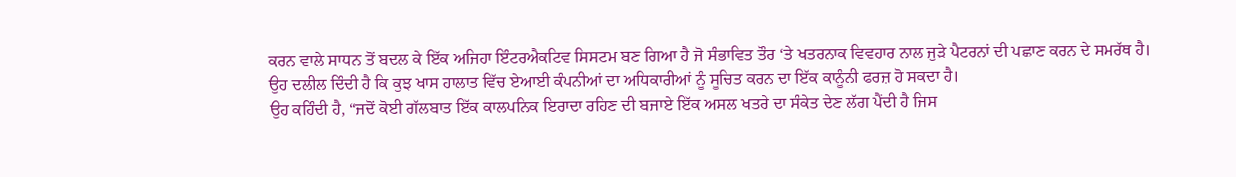ਕਰਨ ਵਾਲੇ ਸਾਧਨ ਤੋਂ ਬਦਲ ਕੇ ਇੱਕ ਅਜਿਹਾ ਇੰਟਰਐਕਟਿਵ ਸਿਸਟਮ ਬਣ ਗਿਆ ਹੈ ਜੋ ਸੰਭਾਵਿਤ ਤੌਰ ‘ਤੇ ਖਤਰਨਾਕ ਵਿਵਹਾਰ ਨਾਲ ਜੁੜੇ ਪੈਟਰਨਾਂ ਦੀ ਪਛਾਣ ਕਰਨ ਦੇ ਸਮਰੱਥ ਹੈ।
ਉਹ ਦਲੀਲ ਦਿੰਦੀ ਹੈ ਕਿ ਕੁਝ ਖਾਸ ਹਾਲਾਤ ਵਿੱਚ ਏਆਈ ਕੰਪਨੀਆਂ ਦਾ ਅਧਿਕਾਰੀਆਂ ਨੂੰ ਸੂਚਿਤ ਕਰਨ ਦਾ ਇੱਕ ਕਾਨੂੰਨੀ ਫਰਜ਼ ਹੋ ਸਕਦਾ ਹੈ।
ਉਹ ਕਹਿੰਦੀ ਹੈ, “ਜਦੋਂ ਕੋਈ ਗੱਲਬਾਤ ਇੱਕ ਕਾਲਪਨਿਕ ਇਰਾਦਾ ਰਹਿਣ ਦੀ ਬਜਾਏ ਇੱਕ ਅਸਲ ਖਤਰੇ ਦਾ ਸੰਕੇਤ ਦੇਣ ਲੱਗ ਪੈਂਦੀ ਹੈ ਜਿਸ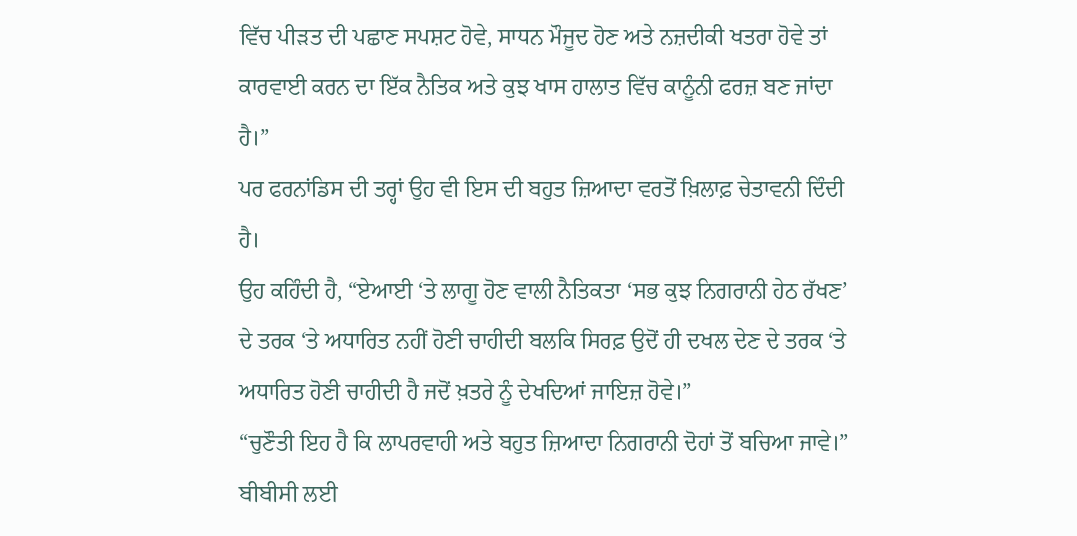ਵਿੱਚ ਪੀੜਤ ਦੀ ਪਛਾਣ ਸਪਸ਼ਟ ਹੋਵੇ, ਸਾਧਨ ਮੌਜੂਦ ਹੋਣ ਅਤੇ ਨਜ਼ਦੀਕੀ ਖਤਰਾ ਹੋਵੇ ਤਾਂ ਕਾਰਵਾਈ ਕਰਨ ਦਾ ਇੱਕ ਨੈਤਿਕ ਅਤੇ ਕੁਝ ਖਾਸ ਹਾਲਾਤ ਵਿੱਚ ਕਾਨੂੰਨੀ ਫਰਜ਼ ਬਣ ਜਾਂਦਾ ਹੈ।”
ਪਰ ਫਰਨਾਂਡਿਸ ਦੀ ਤਰ੍ਹਾਂ ਉਹ ਵੀ ਇਸ ਦੀ ਬਹੁਤ ਜ਼ਿਆਦਾ ਵਰਤੋਂ ਖ਼ਿਲਾਫ਼ ਚੇਤਾਵਨੀ ਦਿੰਦੀ ਹੈ।
ਉਹ ਕਹਿੰਦੀ ਹੈ, “ਏਆਈ ‘ਤੇ ਲਾਗੂ ਹੋਣ ਵਾਲੀ ਨੈਤਿਕਤਾ ‘ਸਭ ਕੁਝ ਨਿਗਰਾਨੀ ਹੇਠ ਰੱਖਣ’ ਦੇ ਤਰਕ ‘ਤੇ ਅਧਾਰਿਤ ਨਹੀਂ ਹੋਣੀ ਚਾਹੀਦੀ ਬਲਕਿ ਸਿਰਫ਼ ਉਦੋਂ ਹੀ ਦਖਲ ਦੇਣ ਦੇ ਤਰਕ ‘ਤੇ ਅਧਾਰਿਤ ਹੋਣੀ ਚਾਹੀਦੀ ਹੈ ਜਦੋਂ ਖ਼ਤਰੇ ਨੂੰ ਦੇਖਦਿਆਂ ਜਾਇਜ਼ ਹੋਵੇ।”
“ਚੁਣੌਤੀ ਇਹ ਹੈ ਕਿ ਲਾਪਰਵਾਹੀ ਅਤੇ ਬਹੁਤ ਜ਼ਿਆਦਾ ਨਿਗਰਾਨੀ ਦੋਹਾਂ ਤੋਂ ਬਚਿਆ ਜਾਵੇ।”
ਬੀਬੀਸੀ ਲਈ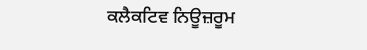ਕਲੈਕਟਿਵ ਨਿਊਜ਼ਰੂਮ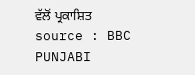ਵੱਲੋਂ ਪ੍ਰਕਾਸ਼ਿਤ
source : BBC PUNJABI